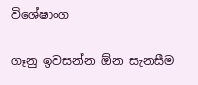විශේෂාංග

ගෑනු ඉවසන්න ඕන සැනසීම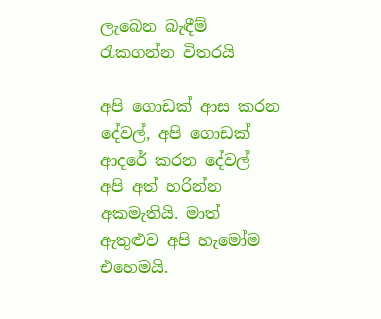ලැබෙන බැඳීම් රැකගන්න විතරයි

අපි ගොඩක් ආස කරන දේවල්, අපි ගොඩක් ආදරේ කරන දේවල් අපි අත් හරින්න අකමැතියි. මාත් ඇතුළුව අපි හැමෝම එහෙමයි.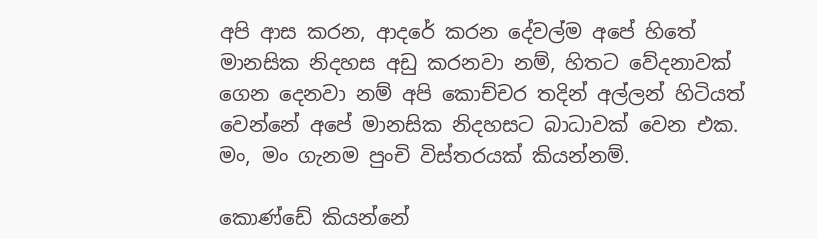අපි ආස කරන, ආදරේ කරන දේවල්ම අපේ හිතේ මානසික නිදහස අඩු කරනවා නම්, හිතට වේදනාවක් ගෙන දෙනවා නම් අපි කොච්චර තදින් අල්ලන් හිටියත් වෙන්නේ අපේ මානසික නිදහසට බාධාවක් වෙන එක. මං, මං ගැනම පුංචි විස්තරයක් කියන්නම්.

කොණ්ඩේ කියන්නේ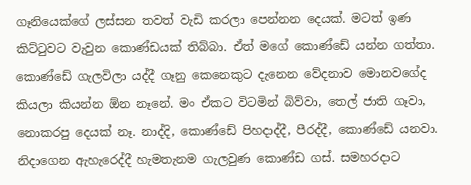ගෑනියෙක්ගේ ලස්සන තවත් වැඩි කරලා පෙන්නන දෙයක්. මටත් ඉණ කිට්ටුවට වැවුන කොණ්ඩයක් තිබ්බා. ඒත් මගේ කොණ්ඩේ ‍යන්න ගත්තා. කොණ්ඩේ ගැලවිලා යද්දී ගෑනු කෙනෙකුට දැනෙන වේදනාව මොනවගේද කියලා කියන්න ඕන නෑනේ. මං ඒකට විටමින් බිව්වා, තෙල් ජාති ගෑවා, නොකරපු දෙයක් නෑ. නාද්දි, කොණ්ඩේ පිහදාද්දී, පීරද්දී, කොණ්ඩේ යනවා. නිදාගෙන ඇහැරෙද්දී හැමතැනම ගැලවුණ කොණ්ඩ ගස්. සමහරදාට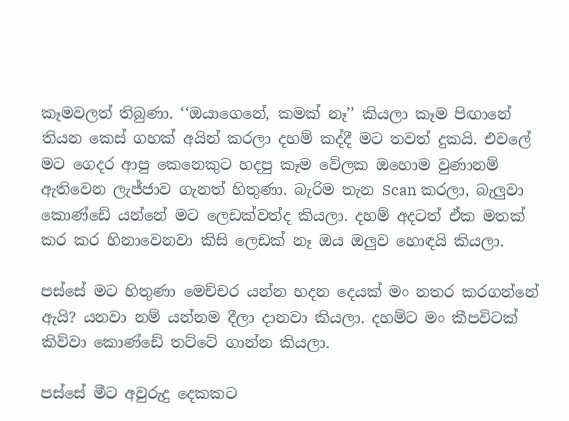කෑමවලත් තිබුණා. ‘‘ඔයාගෙනේ, කමක් නෑ’’ කියලා කෑම පිඟානේ තියන කෙස් ගහක් අයින් කරලා දහම් කද්දී මට තවත් දුකයි. එවලේ මට ගෙදර ආපු කෙනෙකුට හදපු කෑම වේලක ඔහොම වුණානම් ඇතිවෙන ලැජ්ජාව ගැනත් හිතුණා. බැරිම තැන Scan කරලා, බැලුවා කොණ්ඩේ යන්නේ මට ලෙඩක්වත්ද කියලා. දහම් අදටත් ඒක මතක් කර කර හිනාවෙනවා කිසි ලෙඩක් නෑ ඔය ඔලුව හොඳයි කියලා.

පස්සේ මට හිතුණා මෙච්චර යන්න හදන දෙයක් මං නතර කරගන්නේ ඇයි? යනවා නම් යන්නම දීලා දානවා කියලා. දහම්ට මං කීපවිටක් කිව්වා කොණ්ඩේ තට්ටේ ගාන්න කියලා.

පස්සේ මීට අවුරුදු දෙකකට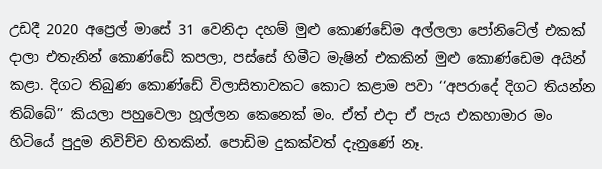උඩදී 2020 අප්‍රෙල් මාසේ 31 වෙනිදා දහම් මුළු කොණ්ඩේම අල්ලලා පෝනිටේල් එකක් දාලා එතැනින් කොණ්ඩේ කපලා, පස්සේ හිමීට මැෂින් එකකින් මුළු කොණ්ඩෙම අයින් කළා. දිගට තිබුණ කොණ්ඩේ විලාසිතාවකට කොට කළාම පවා ‘‘අපරාදේ දිගට තියන්න තිබ්බේ’’ කියලා පහුවෙලා හූල්ලන කෙනෙක් මං. ඒත් එදා ඒ පැය එකහාමාර මං හිටියේ පුදුම නිවිච්ච හිතකින්. පොඩිම දුකක්වත් දැනුණේ නෑ.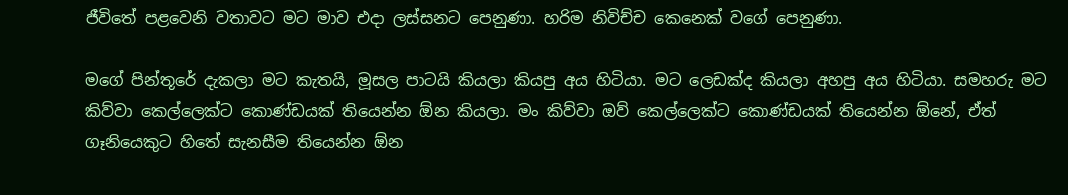ජීවිතේ පළවෙනි වතාවට මට මාව එදා ලස්සනට පෙනුණා. හරිම නිවිච්ච කෙනෙක් වගේ පෙනුණා.

මගේ පින්තූරේ දැකලා මට කැතයි, මූසල පාටයි කියලා කියපු අය හිටියා. මට ලෙඩක්ද කියලා අහපු අය හිටියා. සමහරු මට කිව්වා කෙල්ලෙක්ට කොණ්ඩයක් තියෙන්න ඕන කියලා. මං කිව්වා ඔව් කෙල්ලෙක්ට කොණ්ඩයක් තියෙන්න ඕනේ, ඒත් ගෑනියෙකුට හිතේ සැනසීම තියෙන්න ඕන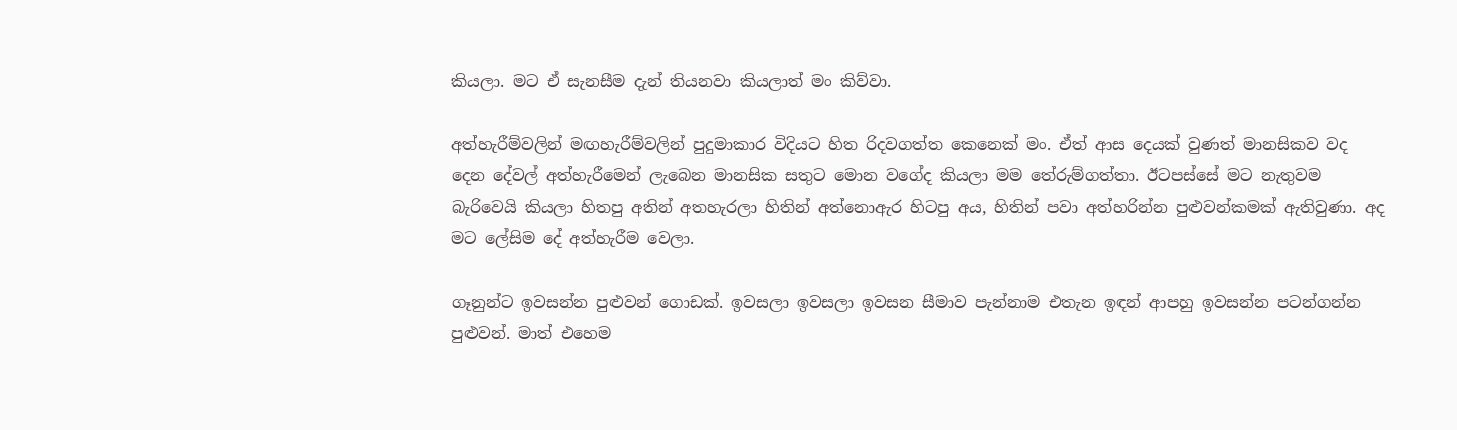කියලා. මට ඒ සැනසීම දැන් තියනවා කියලාත් මං කිව්වා.

අත්හැරීම්වලින් මඟහැරීම්වලින් පුදුමාකාර විදියට හිත රිදවගත්ත කෙනෙක් මං. ඒත් ආස දෙයක් වුණත් මානසිකව වද දෙන දේවල් අත්හැරීමෙන් ලැබෙන මානසික සතුට මොන වගේද කියලා මම තේරුම්ගත්තා. ඊටපස්සේ මට නැතුවම බැරිවෙයි කියලා හිතපු අතින් අතහැරලා හිතින් අත්නොඇර හිටපු අය, හිතින් පවා අත්හරින්න පුළුවන්කමක් ඇතිවුණා. අද මට ලේසිම දේ අත්හැරීම වෙලා.

ගෑනුන්ට ඉවසන්න පුළුවන් ගොඩක්. ඉවසලා ඉවසලා ඉවසන සීමාව පැන්නාම එතැන ඉඳන් ආපහු ඉවසන්න පටන්ගන්න පුළුවන්. මාත් එහෙම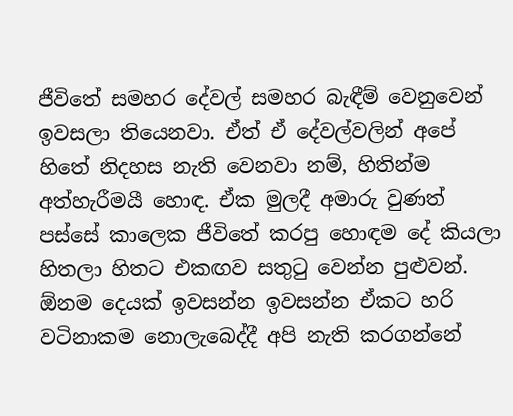ජීවිතේ සමහර දේවල් සමහර බැඳීම් වෙනුවෙන් ඉවසලා තියෙනවා. ඒත් ඒ දේවල්වලින් අපේ හිතේ නිදහස නැති වෙනවා නම්, හිතින්ම අත්හැරීමයී හොඳ. ඒක මුලදී අමාරු වුණත් පස්සේ කාලෙක ජීවිතේ කරපු හොඳම දේ කියලා හිතලා හිතට එකඟව සතුටු වෙන්න පුළුවන්. ඕනම දෙයක් ඉවසන්න ඉවසන්න ඒකට හරි වටිනාකම නොලැබෙද්දී අපි නැති කරගන්නේ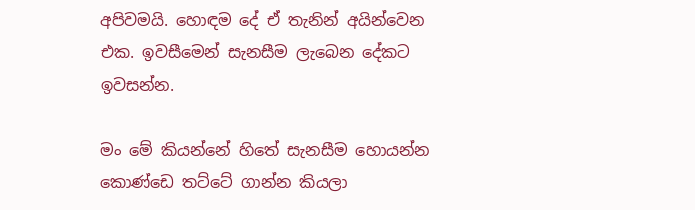අපිවමයි. හොඳම දේ ඒ තැනින් අයින්වෙන එක. ඉවසීමෙන් සැනසීම ලැබෙන දේකට ඉවසන්න.

මං මේ කියන්නේ හිතේ සැනසීම හොයන්න කොණ්ඩෙ තට්ටේ ගාන්න කියලා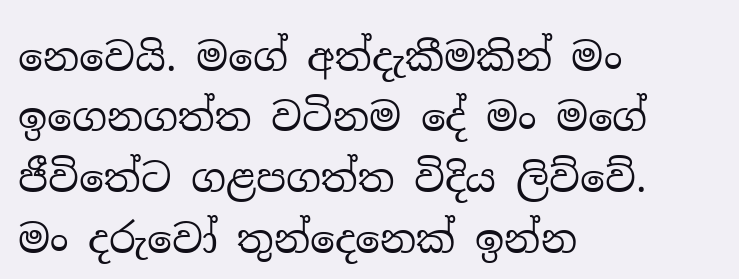නෙවෙයි. මගේ අත්දැකීමකින් මං ඉගෙනගත්ත වටිනම දේ මං මගේ ජීවිතේට ගළපගත්ත විදිය ලිව්වේ. මං දරුවෝ තුන්දෙනෙක් ඉන්න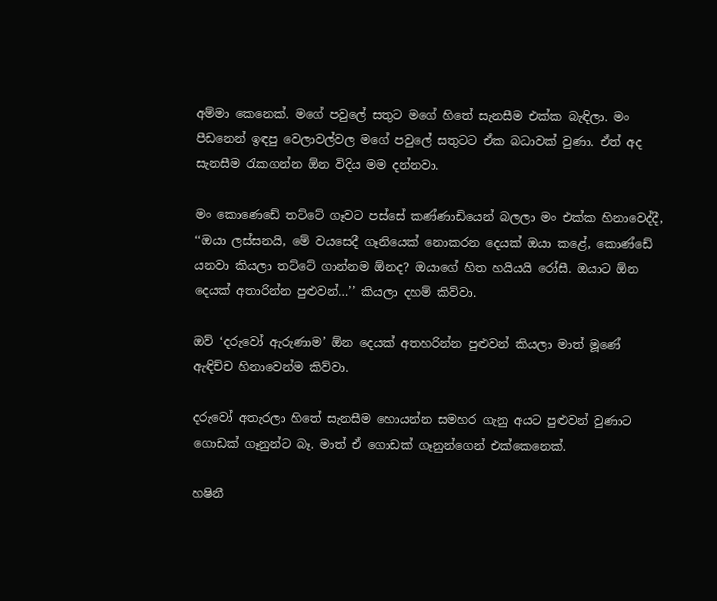අම්මා කෙනෙක්. මගේ පවුලේ සතුට මගේ හිතේ සැනසීම එක්ක බැඳිලා. මං පීඩනෙන් ඉඳපු වෙලාවල්වල මගේ පවුලේ සතුටට ඒක බධාවක් වුණා. ඒත් අද සැනසීම රැකගන්න ඕන විදිය මම දන්නවා.

මං කොණෙඩේ තට්ටේ ගෑවට පස්සේ කණ්ණාඩියෙන් බලලා මං එක්ක හිනාවෙද්දී, ‘‘ඔයා ලස්සනයි, මේ වයසෙදී ගෑනියෙක් නොකරන දෙයක් ඔයා කළේ, කොණ්ඩේ යනවා කියලා තට්ටේ ගාන්නම ඕනද? ඔයාගේ හිත හයියයි රෝසී. ඔයාට ඕන දෙයක් අතාරින්න පුළුවන්…’’ කියලා දහම් කිව්වා.

ඔව් ‘දරුවෝ ඇරුණාම’ ඕන දෙයක් අතහරින්න පුළුවන් කියලා මාත් මූණේ ඇඳිච්ච හිනාවෙන්ම කිව්වා.

දරුවෝ අතැරලා හිතේ සැනසීම හොයන්න සමහර ගැනු අයට පුළුවන් වුණාට ගොඩක් ගෑනුන්ට බෑ. මාත් ඒ ගොඩක් ගෑනුන්ගෙන් එක්කෙනෙක්.

හෂිනී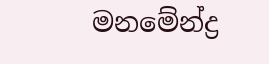මනමේන්ද්‍ර